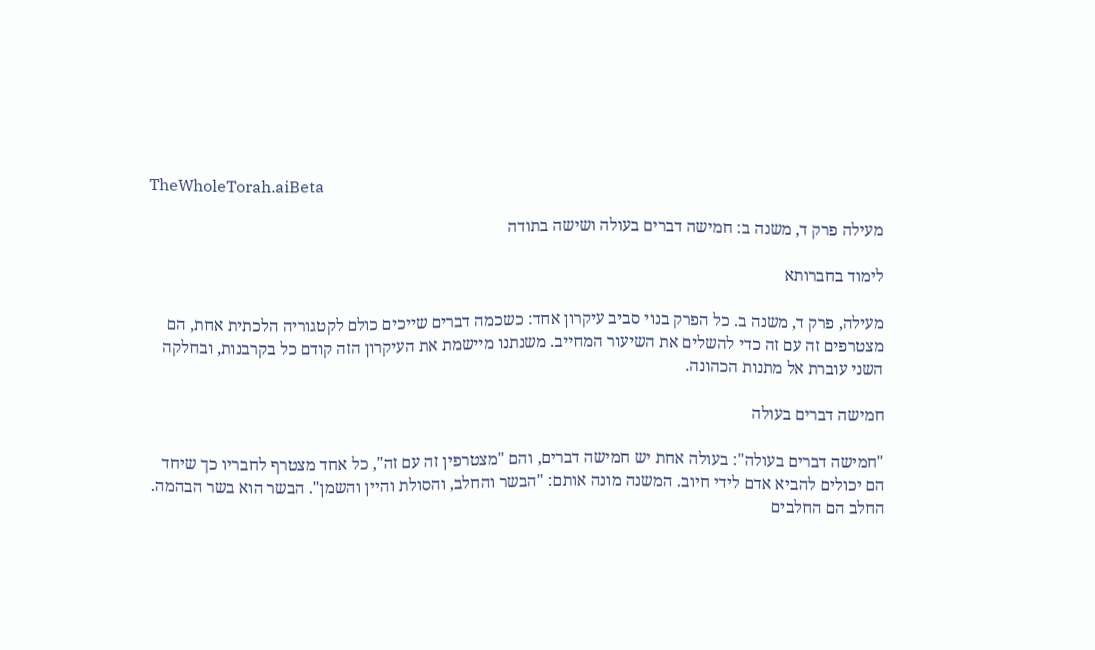TheWholeTorah.aiBeta

מעילה פרק ד, משנה ב: חמישה דברים בעולה ושישה בתודה

לימוד בחברותא

מעילה, פרק ד, משנה ב. כל הפרק בנוי סביב עיקרון אחד: כשכמה דברים שייכים כולם לקטגוריה הלכתית אחת, הם מצטרפים זה עם זה כדי להשלים את השיעור המחייב. משנתנו מיישמת את העיקרון הזה קודם כל בקרבנות, ובחלקה השני עוברת אל מתנות הכהונה.

חמישה דברים בעולה

"חמישה דברים בעולה": בעולה אחת יש חמישה דברים, והם "מצטרפין זה עם זה", כל אחד מצטרף לחבריו כך שיחד הם יכולים להביא אדם לידי חיוב. המשנה מונה אותם: "הבשר והחלב, והסולת והיין והשמן". הבשר הוא בשר הבהמה. החלב הם החלבים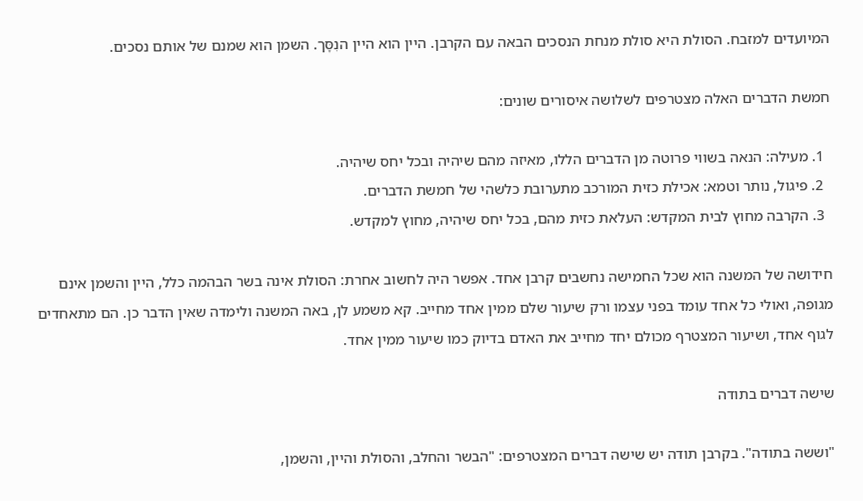המיועדים למזבח. הסולת היא סולת מנחת הנסכים הבאה עם הקרבן. היין הוא היין הנִסָּך. השמן הוא שמנם של אותם נסכים.

חמשת הדברים האלה מצטרפים לשלושה איסורים שונים:

  1. מעילה: הנאה בשווי פרוטה מן הדברים הללו, מאיזה מהם שיהיה ובכל יחס שיהיה.
  2. פיגול, נותר וטמא: אכילת כזית המורכב מתערובת כלשהי של חמשת הדברים.
  3. הקרבה מחוץ לבית המקדש: העלאת כזית מהם, בכל יחס שיהיה, מחוץ למקדש.

חידושה של המשנה הוא שכל החמישה נחשבים קרבן אחד. אפשר היה לחשוב אחרת: הסולת אינה בשר הבהמה כלל, היין והשמן אינם מגופה, ואולי כל אחד עומד בפני עצמו ורק שיעור שלם ממין אחד מחייב. קא משמע לן, באה המשנה ולימדה שאין הדבר כן. הם מתאחדים לגוף אחד, ושיעור המצטרף מכולם יחד מחייב את האדם בדיוק כמו שיעור ממין אחד.

שישה דברים בתודה

"וששה בתודה". בקרבן תודה יש שישה דברים המצטרפים: "הבשר והחלב, והסולת והיין, והשמן,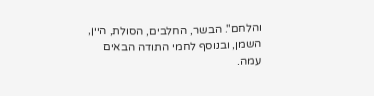והלחם". הבשר, החלבים, הסולת, היין, השמן, ובנוסף לחמי התודה הבאים עמה.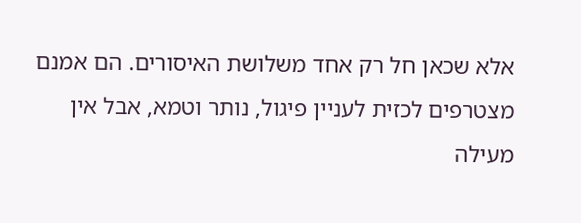אלא שכאן חל רק אחד משלושת האיסורים. הם אמנם מצטרפים לכזית לעניין פיגול, נותר וטמא, אבל אין מעילה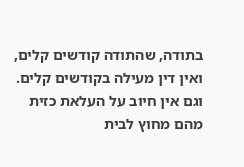בתודה, שהתודה קודשים קלים, ואין דין מעילה בקודשים קלים. וגם אין חיוב על העלאת כזית מהם מחוץ לבית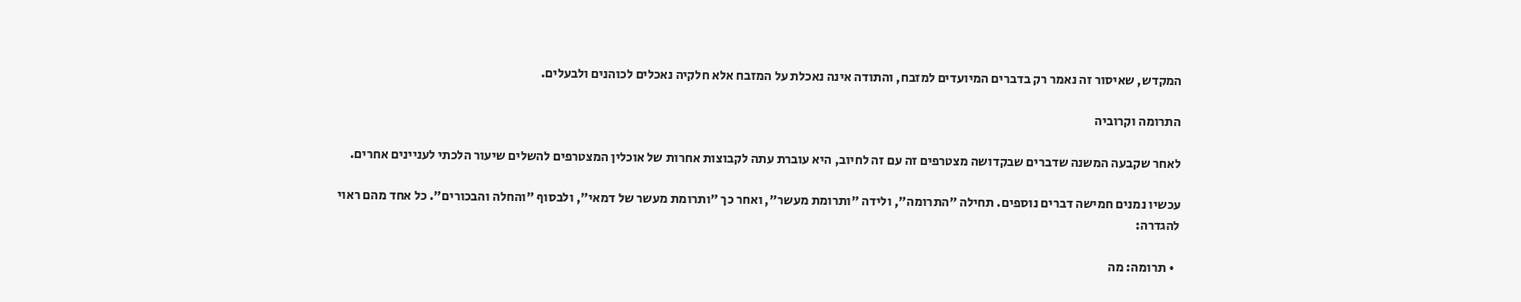המקדש, שאיסור זה נאמר רק בדברים המיועדים למזבח, והתודה אינה נאכלת על המזבח אלא חלקיה נאכלים לכוהנים ולבעלים.

התרומה וקרוביה

לאחר שקבעה המשנה שדברים שבקדושה מצטרפים זה עם זה לחיוב, היא עוברת עתה לקבוצות אחרות של אוכלין המצטרפים להשלים שיעור הלכתי לעניינים אחרים.

עכשיו נמנים חמישה דברים נוספים. תחילה "התרומה", ולידה "ותרומת מעשר", ואחר כך "ותרומת מעשר של דמאי", ולבסוף "והחלה והבכורים". כל אחד מהם ראוי להגדרה:

  • תרומה: מה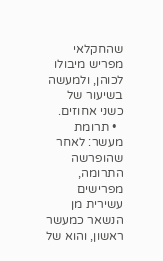שהחקלאי מפריש מיבולו לכוהן, ולמעשה בשיעור של כשני אחוזים.
  • תרומת מעשר: לאחר שהופרשה התרומה, מפרישים עשירית מן הנשאר כמעשר ראשון, והוא של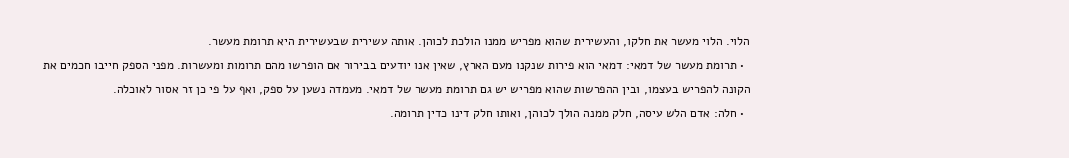הלוי. הלוי מעשר את חלקו, והעשירית שהוא מפריש ממנו הולכת לכוהן. אותה עשירית שבעשירית היא תרומת מעשר.
  • תרומת מעשר של דמאי: דמאי הוא פירות שנקנו מעם הארץ, שאין אנו יודעים בבירור אם הופרשו מהם תרומות ומעשרות. מפני הספק חייבו חכמים את הקונה להפריש בעצמו, ובין ההפרשות שהוא מפריש יש גם תרומת מעשר של דמאי. מעמדה נשען על ספק, ואף על פי כן זר אסור לאוכלה.
  • חלה: אדם הלש עיסה, חלק ממנה הולך לכוהן, ואותו חלק דינו כדין תרומה.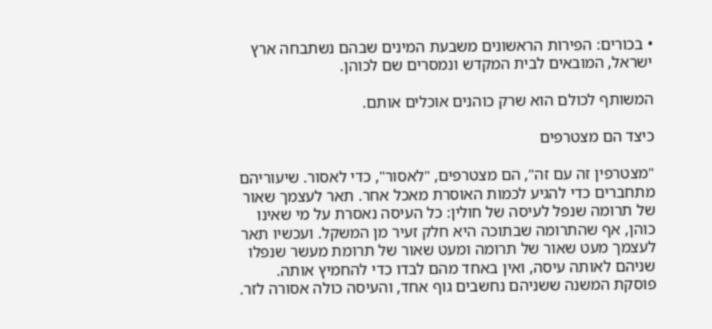• בכורים: הפירות הראשונים משבעת המינים שבהם נשתבחה ארץ ישראל, המובאים לבית המקדש ונמסרים שם לכוהן.

המשותף לכולם הוא שרק כוהנים אוכלים אותם.

כיצד הם מצטרפים

"מצטרפין זה עם זה", הם מצטרפים, "לאסור", כדי לאסור. שיעוריהם מתחברים כדי להגיע לכמות האוסרת מאכל אחר. תאר לעצמך שאור של תרומה שנפל לעיסה של חולין: כל העיסה נאסרת על מי שאינו כוהן, אף שהתרומה שבתוכה היא חלק זעיר מן המשקל. ועכשיו תאר לעצמך מעט שאור של תרומה ומעט שאור של תרומת מעשר שנפלו שניהם לאותה עיסה, ואין באחד מהם לבדו כדי להחמיץ אותה. פוסקת המשנה ששניהם נחשבים גוף אחד, והעיסה כולה אסורה לזר.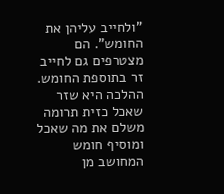"ולחייב עליהן את החומש". הם מצטרפים גם לחייב זר בתוספת החומש. ההלכה היא שזר שאכל כזית תרומה משלם את מה שאכל ומוסיף חומש המחושב מן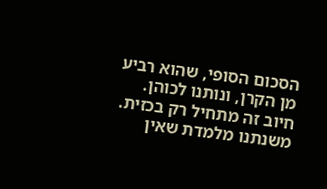הסכום הסופי, שהוא רביע מן הקרן, ונותנו לכוהן. חיוב זה מתחיל רק בכזית. משנתנו מלמדת שאין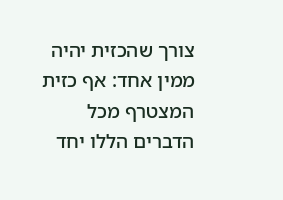צורך שהכזית יהיה ממין אחד: אף כזית המצטרף מכל הדברים הללו יחד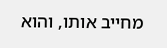מחייב אותו, והוא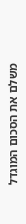משלם את הסכום המוגדל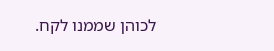לכוהן שממנו לקח.